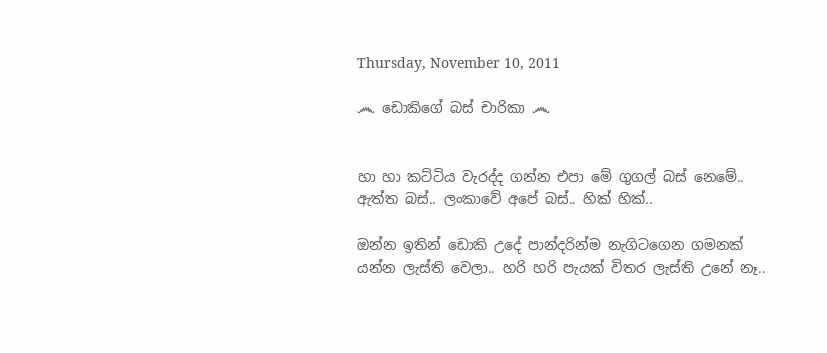Thursday, November 10, 2011

෴ ඩොකිගේ බස් චාරිකා ෴


හා හා කට්ටිය වැරද්ද ගන්න එපා මේ ගුගල් බස් නෙමේ.. ඇත්ත බස්.. ලංකාවේ අපේ බස්.. හික් හික්..

ඔන්න ඉතින් ඩොකි උදේ පාන්දරින්ම නැගිටගෙන ගමනක් යන්න ලැස්ති වෙලා.. හරි හරි පැයක් විතර ලැස්ති උනේ නෑ..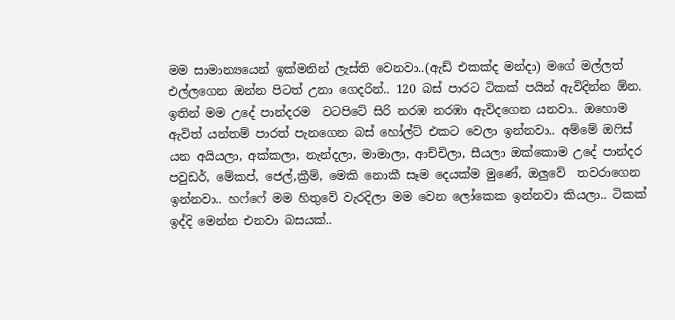මම සාමාන්‍යයෙන් ඉක්මනින් ලැස්ති වෙනවා..(ඇඩ් එකක්ද මන්දා) මගේ මල්ලත් එල්ලගෙන ඔන්න පිටත් උනා ගෙදරින්.. 120 බස් පාරට ටිකක් පයින් ඇවිදින්න ඕන. ඉතින් මම උදේ පාන්දරම  වටපිටේ සිරි නරඹ නරඹා ඇවිදගෙන යනවා.. ඔහොම ඇවිත් යන්තම් පාරත් පැනගෙන බස් හෝල්ට් එකට වෙලා ඉන්නවා.. අම්මේ ඔෆිස් යන අයියලා, අක්කලා, නැන්දලා, මාමාලා, ආච්චිලා, සීයලා ඔක්කොම උදේ පාන්දර පවුඩර්, මේකප්, ජෙල්,ක්‍රීම්, මෙකි නොකී සෑම දෙයක්ම මුණේ, ඔලුවේ  තවරාගෙන ඉන්නවා.. හෆ්ෆේ මම හිතුවේ වැරදිලා මම වෙන ලෝකෙක ඉන්නවා කියලා.. ටිකක් ඉද්දි මෙන්න එනවා බසයක්..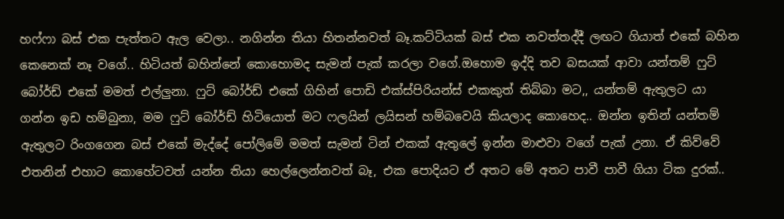හෆ්ෆා බස් එක පැත්තට ඇල වෙලා.. නගින්න තියා හිතන්නවත් බෑ.කට්ටියක් බස් එක නවත්තද්දී ලඟට ගියාත් එකේ බහින කෙනෙක් නෑ වගේ.. හිටියත් බහින්නේ කොහොමද සැමන් පැක් කර‍ලා වගේ.ඔහොම ඉද්දි තව බසයක් ආවා යන්තම් ෆුට් බෝර්ඩ් එකේ මමත් එල්ලුනා. ෆුට් බෝර්ඩ් එකේ ගිහින් පොඩි එක්ස්පිරියන්ස් එකකුත් තිබ්බා මට,, යන්තම් ඇතුලට යා ගන්න ඉඩ හම්බුනා, මම ෆුට් බෝර්ඩ් හිටියොත් මට ෆලයින් ලයිසන් හම්බවෙයි කියලාද කොහෙද.. ඔන්න ඉතින් යන්තම් ඇතුලට රිංගගෙන බස් එකේ මැද්දේ පෝලිමේ මමත් සැමන් ටින් එකක් ඇතුලේ ඉන්න මාළුවා වගේ පැක් උනා. ඒ කිව්වේ එතනින් එහාට කොහේටවත් යන්න තියා හෙල්ලෙන්නවත් බෑ, එක පොදියට ඒ අතට මේ අතට පාවී පාවී ගියා ටික දුරක්..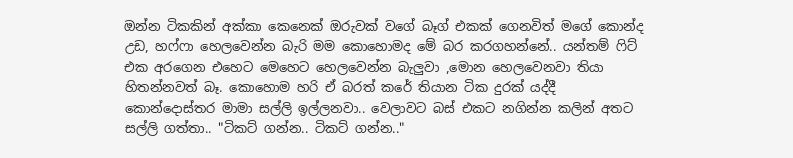ඔන්න ටිකකින් අක්කා කෙනෙක් ඔරුවක්‌ වගේ බෑග් එකක් ගෙනවිත් මගේ කොන්ද උඩ, හෆ්ෆා හෙලවෙන්න බැරි මම කොහොමද මේ බර කරගහන්නේ.. යන්තම් ෆිට් එක අරගෙන එහෙට මෙහෙට හෙලවෙන්න බැලුවා ,මොන හෙලවෙනවා තියා හිතන්නවත් බෑ. කොහොම හරි ඒ බරත් කරේ තියාන ටික දුරක් යද්දී කොන්දොස්තර මාමා සල්ලි ඉල්ලනවා.. වෙලාවට බස් එකට නගින්න කලින් අතට සල්ලි ගත්තා.. "ටිකට් ගන්න.. ටිකට් ගන්න.."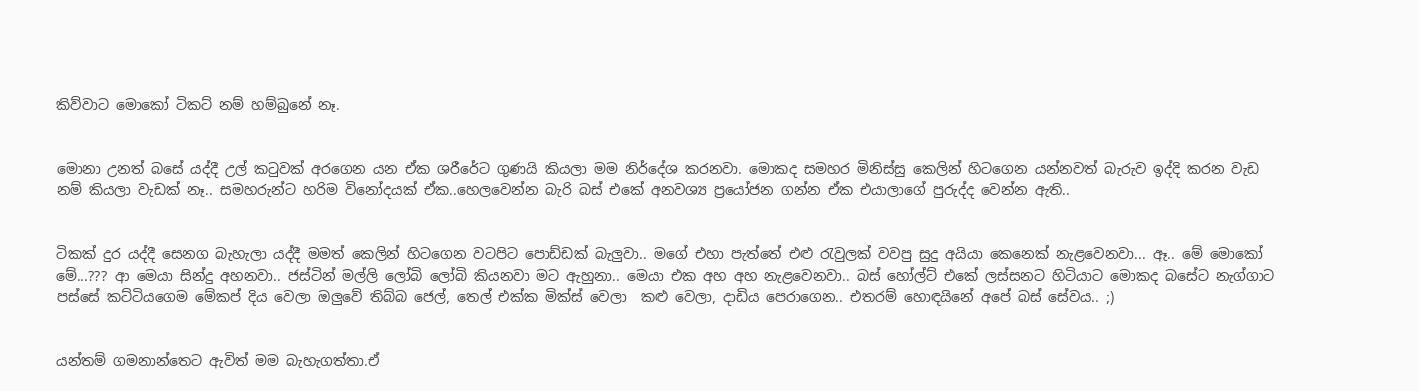කිව්වාට මොකෝ ටිකට් නම් හම්බුනේ නෑ.


මොනා උනත් බසේ යද්දී උල් කටුවක් අරගෙන යන ඒක ශරීරේට ගුණයි කියලා මම නිර්දේශ කරනවා. මොකද සමහර මිනිස්සු කෙලින් හිටගෙන යන්නවත් බැරුව ඉද්දි කරන වැඩ නම් කියලා වැඩක් නෑ.. සමහරුන්ට හරිම විනෝදයක් ඒක..හෙලවෙන්න බැරි බස් එකේ අනවශ්‍ය ප්‍රයෝජන ගන්න ඒක එයාලාගේ පුරුද්ද වෙන්න ඇති..


ටිකක් දුර යද්දී සෙනග බැහැලා යද්දී මමත් කෙලින් හිටගෙන වටපිට පොඩ්ඩක් බැලුවා.. මගේ එහා පැත්තේ එළු රැවුලක් වවපු සුදු අයියා කෙනෙක් නැළවෙනවා... ඈ.. මේ මොකෝ මේ...??? ආ මෙයා සින්දු අහනවා.. ජස්ටින් මල්ලි ලෝබි ලෝබි කියනවා මට ඇහුනා.. මෙයා එක අහ අහ නැළවෙනවා.. බස් හෝල්ට් එකේ ලස්සනට හිටියාට මොකද බසේට නැග්ගාට පස්සේ කට්ටියගෙම මේකප් දිය වෙලා ඔලුවේ තිබ්බ ජෙල්, තෙල් එක්ක මික්ස් වෙලා  කළු වෙලා, දාඩිය පෙරාගෙන.. එතරම් හොඳයිනේ අපේ බස් සේවය.. ;)


යන්තම් ගමනාන්තෙට ඇවිත් මම බැහැගත්තා.ඒ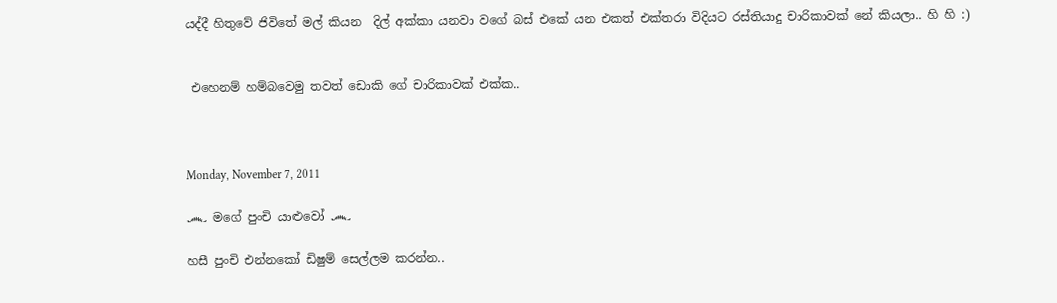යද්දී හිතුවේ ජිවිතේ මල් කියන  දිල් අක්කා යනවා වගේ බස් එකේ යන එකත් එක්තරා විදියට රස්තියාදු චාරිකාවක් නේ කියලා.. හි හි :)


 එහෙනම් හම්බවෙමු තවත් ඩොකි ගේ චාරිකාවක් එක්ක..



Monday, November 7, 2011

෴ මගේ පුංචි යාළුවෝ ෴

හසී පුංචි එන්නකෝ ඩිෂුම් සෙල්ලම කරන්න..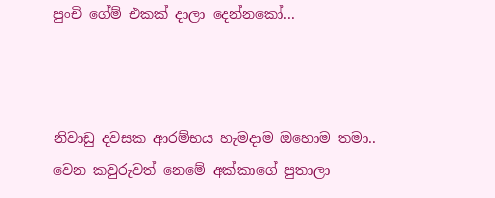පුංචි ගේම් එකක් දාලා දෙන්නකෝ...



නිවාඩු දවසක ආරම්භය හැමදාම ඔහොම තමා.. වෙන කවුරුවත් නෙමේ අක්කාගේ පුතාලා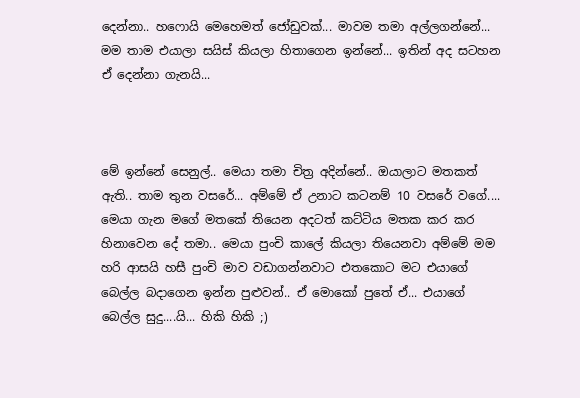දෙන්නා.. හෆොයි මෙහෙමත් ජෝඩුවක්‌... මාවම තමා අල්ලගන්නේ... මම තාම එයාලා සයිස් කියලා හිතාගෙන ඉන්නේ... ඉතින් අද සටහන ඒ දෙන්නා ගැනයි...



මේ ඉන්නේ සෙනුල්.. මෙයා තමා චිත්‍ර අදින්නේ.. ඔයාලාට මතකත් ඇති.. තාම තුන වසරේ... අම්මේ ඒ උනාට කටනම් 10 වසරේ වගේ.... මෙයා ගැන මගේ මතකේ තියෙන අදටත් කට්ටිය මතක කර කර හිනාවෙන දේ තමා.. මෙයා පුංචි කාලේ කියලා තියෙනවා අම්මේ මම හරි ආසයි හසී පුංචි මාව වඩාගන්නවාට එතකොට මට එයාගේ බෙල්ල බදාගෙන ඉන්න පුළුවන්.. ඒ මොකෝ පුතේ ඒ... එයාගේ බෙල්ල සුදු....යි... හිකි හිකි ;)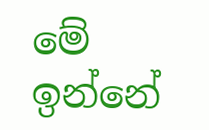මේ ඉන්නේ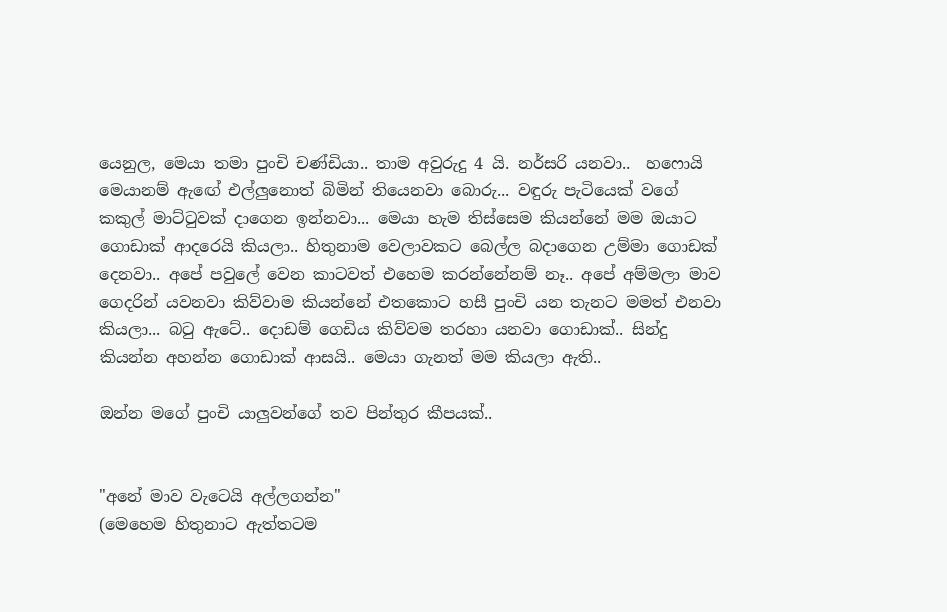යෙනුල, මෙයා තමා පුංචි චණ්ඩියා.. තාම අවුරුදු 4 යි. නර්සරි යනවා..  හෆොයි මෙයානම් ඇඟේ එල්ලුනොත් බිමින් තියෙනවා බොරු... වඳුරු පැටියෙක් වගේ කකුල් මාට්ටුවක් දාගෙන ඉන්නවා... මෙයා හැම තිස්සෙම කියන්නේ මම ඔයාට ගොඩාක් ආදරෙයි කියලා.. හිතුනාම වෙලාවකට බෙල්ල බදාගෙන උම්මා ගොඩක් දෙනවා.. අපේ පවුලේ වෙන කාටවත් එහෙම කරන්නේනම් නෑ.. අපේ අම්මලා මාව ගෙදරින් යවනවා කිව්වාම කියන්නේ එතකොට හසී පුංචි යන තැනට මමත් එනවා කියලා... බටු ඇටේ.. දොඩම් ගෙඩිය කිව්වම තරහා යනවා ගොඩාක්.. සින්දු කියන්න අහන්න ගොඩාක් ආසයි.. මෙයා ගැනත් මම කියලා ඇති..

ඔන්න මගේ පුංචි යාලුවන්ගේ තව පින්තුර කීපයක්..


"අනේ මාව වැටෙයි අල්ලගන්න"
(මෙහෙම හිතුනාට ඇත්තටම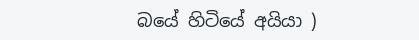බයේ හිටියේ අයියා )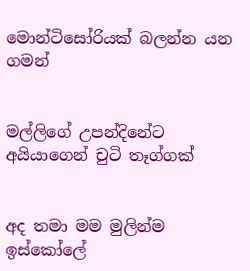මොන්ටිසෝරියක් බලන්න යන ගමන්


මල්ලිගේ උපන්දිනේට අයියාගෙන් චුටි තෑග්ගක්


අද තමා මම මුලින්ම ඉස්කෝලේ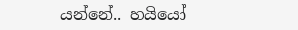යන්නේ.. හයියෝ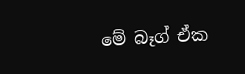මේ බෑග් ඒක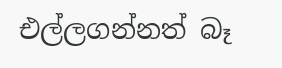එල්ලගන්නත් බෑ